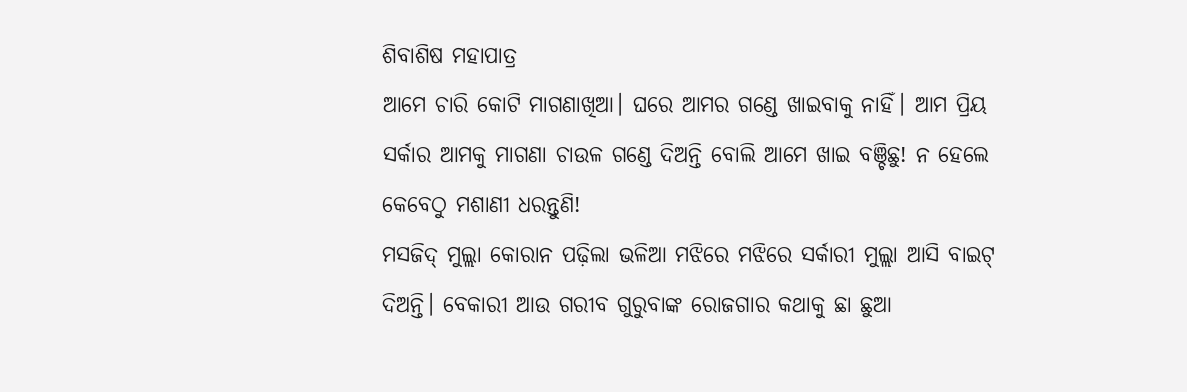ଶିବାଶିଷ ମହାପାତ୍ର
ଆମେ ଚାରି କୋଟି ମାଗଣାଖିଆ। ଘରେ ଆମର ଗଣ୍ଡେ ଖାଇବାକୁ ନାହିଁ। ଆମ ପ୍ରିୟ ସର୍କାର ଆମକୁ ମାଗଣା ଚାଉଳ ଗଣ୍ଡେ ଦିଅନ୍ତି ବୋଲି ଆମେ ଖାଇ ବଞ୍ଚିଛୁ! ନ ହେଲେ କେବେଠୁ ମଶାଣୀ ଧରନ୍ତୁଣି!
ମସଜିଦ୍ ମୁଲ୍ଲା କୋରାନ ପଢ଼ିଲା ଭଳିଆ ମଝିରେ ମଝିରେ ସର୍କାରୀ ମୁଲ୍ଲା ଆସି ବାଇଟ୍ ଦିଅନ୍ତି। ବେକାରୀ ଆଉ ଗରୀବ ଗୁରୁବାଙ୍କ ରୋଜଗାର କଥାକୁ ଛା ଛୁଆ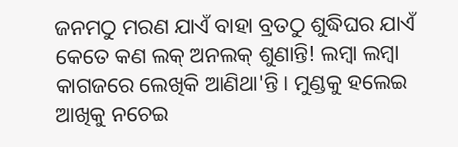ଜନମଠୁ ମରଣ ଯାଏଁ ବାହା ବ୍ରତଠୁ ଶୁଦ୍ଧିଘର ଯାଏଁ କେତେ କଣ ଲକ୍ ଅନଲକ୍ ଶୁଣାନ୍ତି! ଲମ୍ବା ଲମ୍ବା କାଗଜରେ ଲେଖିକି ଆଣିଥା'ନ୍ତି। ମୁଣ୍ଡକୁ ହଲେଇ ଆଖିକୁ ନଚେଇ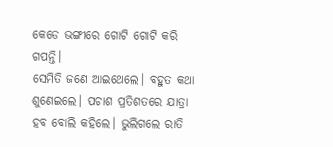କେଡେ ଭଙ୍ଗୀରେ ଗୋଟି ଗୋଟି କରି ଗପନ୍ତି।
ସେମିତି ଜଣେ ଆଇଥେଲେ। ବହୁତ କଥା ଶୁଣେଇଲେ। ପଚାଶ ପ୍ରତିଶତରେ ଯାତ୍ରା ହବ ବୋଲି କହିଲେ। ଭୁଲିଗଲେ ରାତି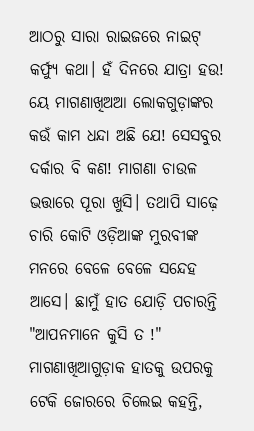ଆଠରୁ ସାରା ରାଇଜରେ ନାଇଟ୍ କର୍ଫ୍ୟୁ କଥା। ହଁ ଦିନରେ ଯାତ୍ରା ହଉ! ୟେ ମାଗଣାଖିଅଆ ଲୋକଗୁଡ଼ାଙ୍କର କଉଁ କାମ ଧନ୍ଦା ଅଛି ଯେ! ସେସବୁର ଦର୍କାର ବି କଣ! ମାଗଣା ଚାଉଳ ଭତ୍ତାରେ ପୂରା ଖୁସି। ତଥାପି ସାଢ଼େ ଚାରି କୋଟି ଓଡ଼ିଆଙ୍କ ମୁରବୀଙ୍କ ମନରେ ବେଳେ ବେଳେ ସନ୍ଦେହ ଆସେ। ଛାମୁଁ ହାତ ଯୋଡ଼ି ପଚାରନ୍ତି "ଆପନମାନେ କୁସି ତ !" ମାଗଣାଖିଆଗୁଡ଼ାକ ହାତକୁ ଉପରକୁ ଟେକି ଜୋରରେ ଚିଲେଇ କହନ୍ତି,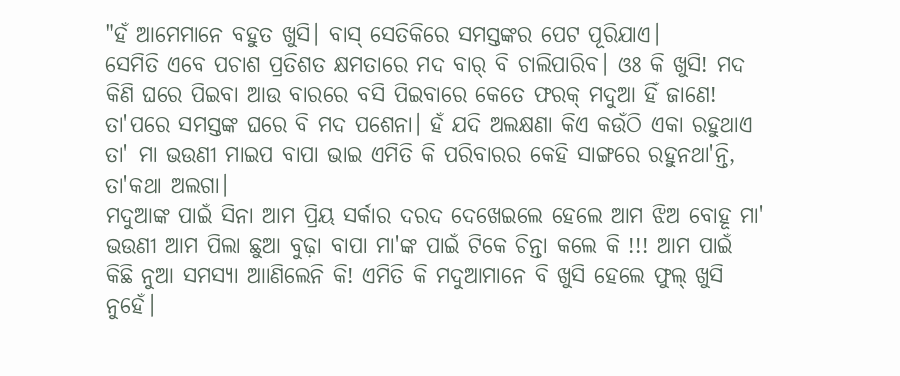"ହଁ ଆମେମାନେ ବହୁତ ଖୁସି। ବାସ୍ ସେତିକିରେ ସମସ୍ତଙ୍କର ପେଟ ପୂରିଯାଏ।
ସେମିତି ଏବେ ପଚାଶ ପ୍ରତିଶତ କ୍ଷମତାରେ ମଦ ବାର୍ ବି ଚାଲିପାରିବ। ଓଃ କି ଖୁସି! ମଦ କିଣି ଘରେ ପିଇବା ଆଉ ବାରରେ ବସି ପିଇବାରେ କେତେ ଫରକ୍ ମଦୁଆ ହିଁ ଜାଣେ! ତା'ପରେ ସମସ୍ତଙ୍କ ଘରେ ବି ମଦ ପଶେନା। ହଁ ଯଦି ଅଲକ୍ଷଣା କିଏ କଉଁଠି ଏକା ରହୁଥାଏ ତା' ମା ଭଉଣୀ ମାଇପ ବାପା ଭାଇ ଏମିତି କି ପରିବାରର କେହି ସାଙ୍ଗରେ ରହୁନଥା'ନ୍ତି, ତା'କଥା ଅଲଗା।
ମଦୁଆଙ୍କ ପାଇଁ ସିନା ଆମ ପ୍ରିୟ ସର୍କାର ଦରଦ ଦେଖେଇଲେ ହେଲେ ଆମ ଝିଅ ବୋହୂ ମା' ଭଉଣୀ ଆମ ପିଲା ଛୁଆ ବୁଢ଼ା ବାପା ମା'ଙ୍କ ପାଇଁ ଟିକେ ଚିନ୍ତା କଲେ କି !!! ଆମ ପାଇଁ କିଛି ନୁଆ ସମସ୍ୟା ଆାଣିଲେନି କି! ଏମିତି କି ମଦୁଆମାନେ ବି ଖୁସି ହେଲେ ଫୁଲ୍ ଖୁସି ନୁହେଁ।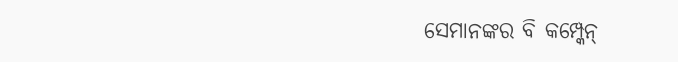ସେମାନଙ୍କର ବି କମ୍ପ୍କେନ୍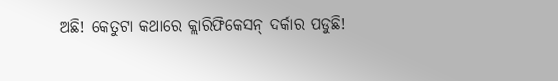ଅଛି! କେତୁଟା କଥାରେ କ୍ଲାରିଫିକେସନ୍ ଦର୍କାର ପଡୁଛି!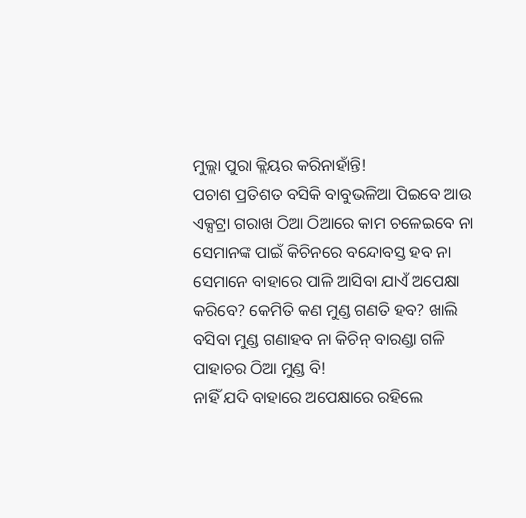ମୁଲ୍ଲା ପୁରା କ୍ଲିୟର କରିନାହାଁନ୍ତି!
ପଚାଶ ପ୍ରତିଶତ ବସିକି ବାବୁଭଳିଆ ପିଇବେ ଆଉ ଏକ୍ସଟ୍ରା ଗରାଖ ଠିଆ ଠିଆରେ କାମ ଚଳେଇବେ ନା ସେମାନଙ୍କ ପାଇଁ କିଚିନରେ ବନ୍ଦୋବସ୍ତ ହବ ନା ସେମାନେ ବାହାରେ ପାଳି ଆସିବା ଯାଏଁ ଅପେକ୍ଷା କରିବେ? କେମିତି କଣ ମୁଣ୍ଡ ଗଣତି ହବ? ଖାଲି ବସିବା ମୁଣ୍ଡ ଗଣାହବ ନା କିଚିନ୍ ବାରଣ୍ଡା ଗଳି ପାହାଚର ଠିଆ ମୁଣ୍ଡ ବି!
ନାହିଁ ଯଦି ବାହାରେ ଅପେକ୍ଷାରେ ରହିଲେ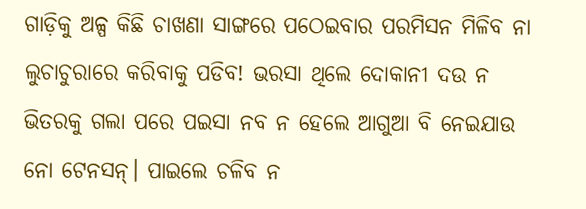ଗାଡ଼ିକୁ ଅଳ୍ପ କିଛି ଚାଖଣା ସାଙ୍ଗରେ ପଠେଇବାର ପରମିସନ ମିଳିବ ନା ଲୁଚାଚୁରାରେ କରିବାକୁ ପଡିବ! ଭରସା ଥିଲେ ଦୋକାନୀ ଦଉ ନ ଭିତରକୁ ଗଲା ପରେ ପଇସା ନବ ନ ହେଲେ ଆଗୁଆ ବି ନେଇଯାଉ ନୋ ଟେନସନ୍। ପାଇଲେ ଚଳିବ ନ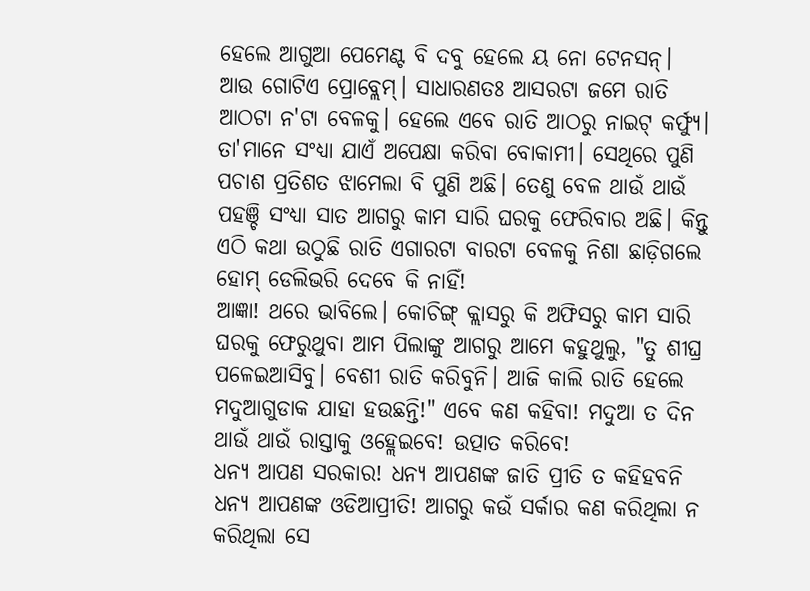ହେଲେ ଆଗୁଆ ପେମେଣ୍ଟ ବି ଦବୁ ହେଲେ ୟ ନୋ ଟେନସନ୍।
ଆଉ ଗୋଟିଏ ପ୍ରୋବ୍ଲେମ୍। ସାଧାରଣତଃ ଆସରଟା ଜମେ ରାତି ଆଠଟା ନ'ଟା ବେଳକୁ। ହେଲେ ଏବେ ରାତି ଆଠରୁ ନାଇଟ୍ କର୍ଫ୍ୟୁ। ତା'ମାନେ ସଂଧ୍ୟା ଯାଏଁ ଅପେକ୍ଷା କରିବା ବୋକାମୀ। ସେଥିରେ ପୁଣି ପଚାଶ ପ୍ରତିଶତ ଝାମେଲା ବି ପୁଣି ଅଛି। ତେଣୁ ବେଳ ଥାଉଁ ଥାଉଁ ପହଞ୍ଚି ସଂଧ୍ୟା ସାତ ଆଗରୁ କାମ ସାରି ଘରକୁ ଫେରିବାର ଅଛି। କିନ୍ତୁ ଏଠି କଥା ଉଠୁଛି ରାତି ଏଗାରଟା ବାରଟା ବେଳକୁ ନିଶା ଛାଡ଼ିଗଲେ ହୋମ୍ ଡେଲିଭରି ଦେବେ କି ନାହିଁ!
ଆଜ୍ଞା! ଥରେ ଭାବିଲେ। କୋଚିଙ୍ଗ୍ କ୍ଲାସରୁ କି ଅଫିସରୁ କାମ ସାରି ଘରକୁ ଫେରୁଥୁବା ଆମ ପିଲାଙ୍କୁ ଆଗରୁ ଆମେ କହୁଥୁଲୁ, "ତୁ ଶୀଘ୍ର ପଳେଇଆସିବୁ। ବେଶୀ ରାତି କରିବୁନି। ଆଜି କାଲି ରାତି ହେଲେ ମଦୁଆଗୁଡାକ ଯାହା ହଉଛନ୍ତି!" ଏବେ କଣ କହିବା! ମଦୁଆ ତ ଦିନ ଥାଉଁ ଥାଉଁ ରାସ୍ତାକୁ ଓହ୍ଲେଇବେ! ଉତ୍ପାତ କରିବେ!
ଧନ୍ୟ ଆପଣ ସରକାର! ଧନ୍ୟ ଆପଣଙ୍କ ଜାତି ପ୍ରୀତି ତ କହିହବନି ଧନ୍ୟ ଆପଣଙ୍କ ଓଡିଆପ୍ରୀତି! ଆଗରୁ କଉଁ ସର୍କାର କଣ କରିଥିଲା ନ କରିଥିଲା ସେ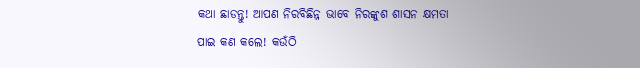କଥା ଛାଡନ୍ତୁ! ଆପଣ ନିରବିଛିନ୍ନ ଭାବେ ନିରଙ୍କୁଶ ଶାସନ କ୍ଷମତା ପାଇ କଣ କଲେ! କଉଁଠି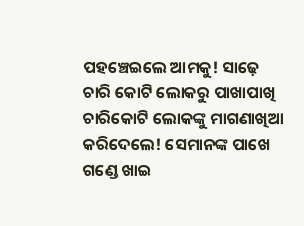ପହଞ୍ଚେଇଲେ ଆମକୁ! ସାଢ଼େ ଚାରି କୋଟି ଲୋକରୁ ପାଖାପାଖି ଚାରିକୋଟି ଲୋକଙ୍କୁ ମାଗଣାଖିଆ କରିଦେଲେ! ସେମାନଙ୍କ ପାଖେ ଗଣ୍ଡେ ଖାଇ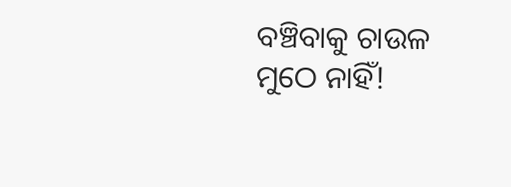ବଞ୍ଚିବାକୁ ଚାଉଳ ମୁଠେ ନାହିଁ!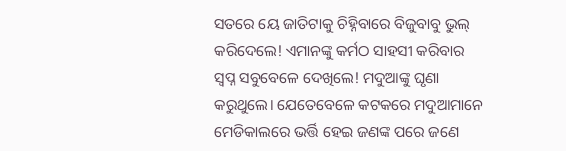ସତରେ ୟେ ଜାତିଟାକୁ ଚିହ୍ନିବାରେ ବିଜୁବାବୁ ଭୁଲ୍ କରିଦେଲେ! ଏମାନଙ୍କୁ କର୍ମଠ ସାହସୀ କରିବାର ସ୍ୱପ୍ନ ସବୁବେଳେ ଦେଖିଲେ! ମଦୁଆଙ୍କୁ ଘୃଣା କରୁଥୁଲେ। ଯେତେବେଳେ କଟକରେ ମଦୁଆମାନେ ମେଡିକାଲରେ ଭର୍ତ୍ତି ହେଇ ଜଣଙ୍କ ପରେ ଜଣେ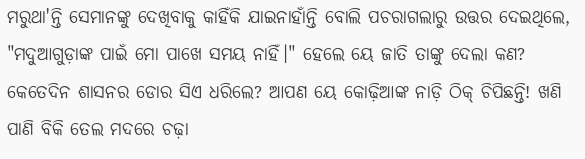ମରୁଥା'ନ୍ତି ସେମାନଙ୍କୁ ଦେଖିବାକୁ କାହିଁକି ଯାଇନାହାଁନ୍ତି ବୋଲି ପଚରାଗଲାରୁ ଉତ୍ତର ଦେଇଥିଲେ, "ମଦୁଆଗୁଡ଼ାଙ୍କ ପାଇଁ ମୋ ପାଖେ ସମୟ ନାହିଁ।" ହେଲେ ୟେ ଜାତି ତାଙ୍କୁ ଦେଲା କଣ? କେତେଦିନ ଶାସନର ଡୋର ସିଏ ଧରିଲେ? ଆପଣ ୟେ କୋଢ଼ିଆଙ୍କ ନାଡ଼ି ଠିକ୍ ଚିପିଛନ୍ତି! ଖଣି ପାଣି ବିକି ତେଲ ମଦରେ ଚଢ଼ା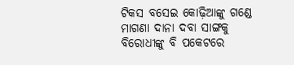ଟିକସ ବସେଇ କୋଢ଼ିଆଙ୍କୁ ଗଣ୍ଡେ ମାଗଣା ଦାନା ଦବା ସାଙ୍ଗକୁ ବିରୋଧୀଙ୍କୁ ବି ପକେଟରେ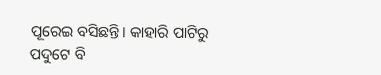ପୂରେଇ ବସିଛନ୍ତି। କାହାରି ପାଟିରୁ ପଦୁଟେ ବି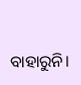ବାହାରୁନି।